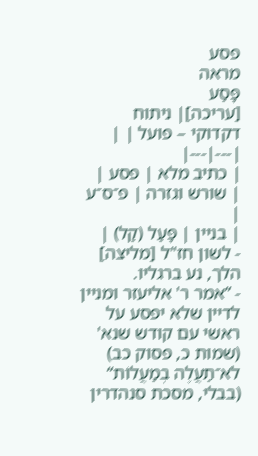פסע
מראה
פָּסַע
[עריכה]| ניתוח דקדוקי – פועל | |
|---|---|
| כתיב מלא | פסע |
| שורש וגזרה | פ־ס־ע |
| בניין | פָּעַל (קַל) |
- לשון חז"ל [מליצה] הלך, נע ברגליו.
- ”אמר ר' אליעזר ומניין לדיין שלא יפסע על ראשי עם קודש שנא' (שמות כ, פסוק כב) לֹא־תַעֲלֶה בְמַעֲלוֹת“ (בבלי, מסכת סנהדרין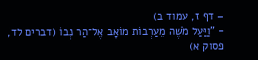– דף ז, עמוד ב)
- ”וַיַּעַל מֹשֶׁה מֵעַרְבוֹת מוֹאָב אֶל־הַר נְבוֹ (דברים לד, פסוק א)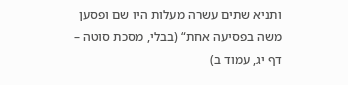ותניא שתים עשרה מעלות היו שם ופסען משה בפסיעה אחת“ (בבלי, מסכת סוטה – דף יג, עמוד ב)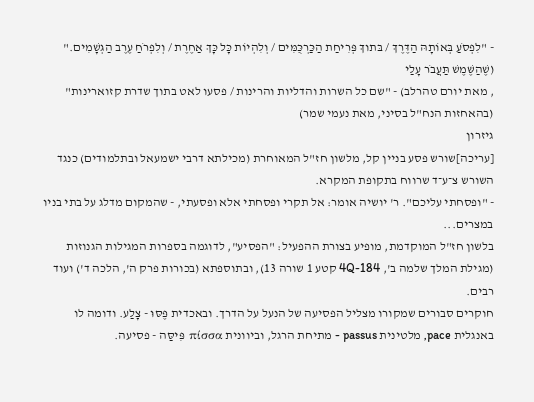- "לִפְסֹעַ בְּאוֹתָהּ הַדֶּרֶךְ / בּתוךְ פְּרִיחַת הַכַּרְכֻּמִּים / וְלִהְיוֹת כָּל כָּךְ אַחֶרֶת / וְלִפְרֹחַ עֶרֶב הַגְּשָׁמִים." (שֶׁהַשֶּׁמֶשׁ תַּעֲבֹר עָלַי
, מאת יורם טהרלב) - "שם כל השרות והדליות והרינות / פסעו לאט בתוך שדרת קזוארינות" (בהאחזות הנח"ל בסיני, מאת נעמי שמר)
גיזרון
[עריכה]שורש פסע בניין קל, מלשון חז"ל המאוחרת (מכילתא דרבי ישמעאל ובתלמודים) כנגד השורש צ־ע־ד שרווח בתקופת המקרא.
- "ופסחתי עליכם". ר' יושיה אומר: אל תקרי ופסחתי אלא ופסעתי, - שהמקום מדלג על בתי בניו במצרים...
בלשון חז"ל המוקדמת, מופיע בצורת ההפעיל: "הפסיע", לדוגמה בספרות המגילות הגנוזות (מגילת המלך שלמה ב', 4Q-184 קטע 1 שורה 13), ובתוספתא (בכורות פרק ה', הלכה ד') ועוד רבים.
חוקרים סבורים שמקורו מצליל הפסיעה של הנעל על הדרך. ובאכדית פֶּסּוּ - צָלַע. ודומה לו באנגלית pace, מלטינית passus - מתיחת הרגל, וביוונית πίσσα פִּיסַּה - פסיעה.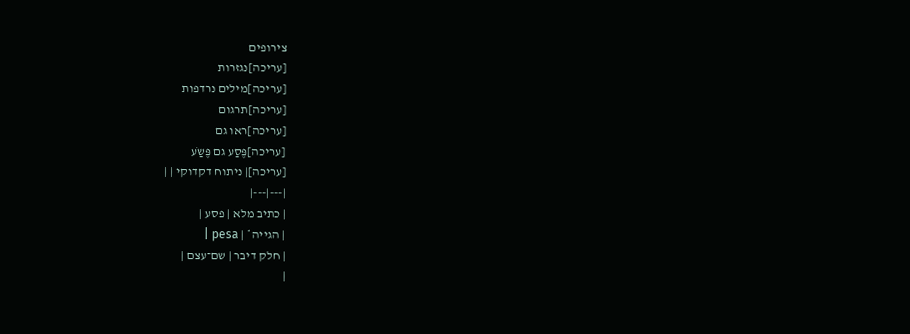צירופים
[עריכה]נגזרות
[עריכה]מילים נרדפות
[עריכה]תרגום
[עריכה]ראו גם
[עריכה]פֶּסַע גם פֶּשַֹע
[עריכה]| ניתוח דקדוקי | |
|---|---|
| כתיב מלא | פסע |
| הגייה* | pesa |
| חלק דיבר | שם־עצם |
|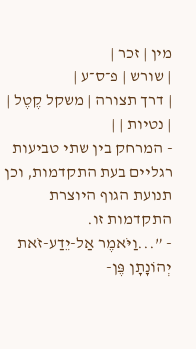מין | זכר |
| שורש | פ־ס־ע |
| דרך תצורה | משקל קֶטֶל |
| נטיות | |
- המרחק בין שתי טביעות רגליים בעת התקדמות, וכן תנועת הגוף היוצרת התקדמות זו.
- ”...וַיֹּאמֶר אַל-יֵדַע-זֹאת יְהוֹנָתָן פֶּן-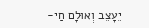יֵעָצֵב וְאוּלָם חַי-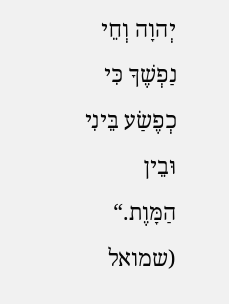יְהוָה וְחֵי נַפְשֶׁךָ כִּי כְפֶשַׂע בֵּינִי וּבֵין הַמָּוֶת.“ (שמואל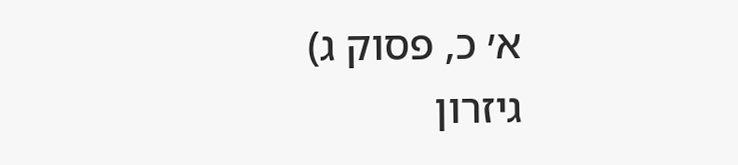א׳ כ, פסוק ג)
גיזרון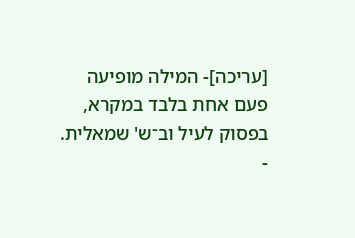[עריכה]- המילה מופיעה פעם אחת בלבד במקרא, בפסוק לעיל וב־ש' שמאלית.
-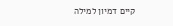קיים דמיון למילה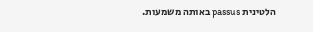הלטינית passus באותה משמעות.